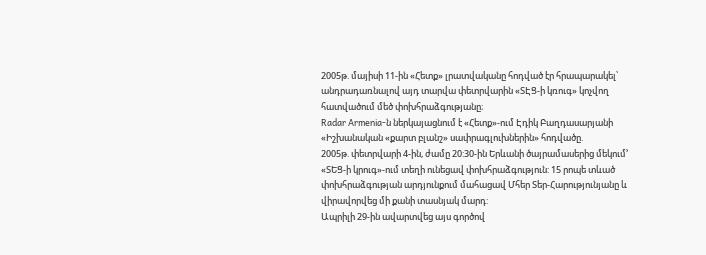2005թ. մայիսի 11-ին «Հետք» լրատվականը հոդված էր հրապարակել՝ անդրադառնալով այդ տարվա փետրվարին «ՏԷՑ-ի կռուգ» կոչվող հատվածում մեծ փոխհրաձգությանը։
Radar Armenia-ն ներկայացնում է «Հետք»-ում Էդիկ Բաղդասարյանի «Իշխանական «քարտ բլանշ» սափրագլուխներին» հոդվածը.
2005թ. փետրվարի 4-ին, ժամը 20:30-ին Երևանի ծայրամասերից մեկում’ «ՏԵՑ-ի կրուգ»-ում տեղի ունեցավ փոխհրաձգություն: 15 րոպե տևած փոխհրաձգության արդյունքում մահացավ Մհեր Տեր-Հարությունյանը և վիրավորվեց մի քանի տասնյակ մարդ:
Ապրիլի 29-ին ավարտվեց այս գործով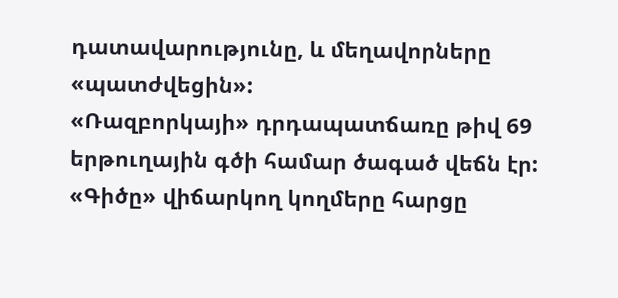դատավարությունը, և մեղավորները «պատժվեցին»:
«Ռազբորկայի» դրդապատճառը թիվ 69 երթուղային գծի համար ծագած վեճն էր: «Գիծը» վիճարկող կողմերը հարցը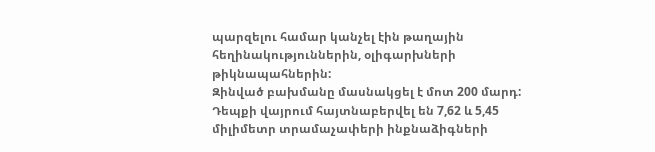պարզելու համար կանչել էին թաղային հեղինակություններին, օլիգարխների թիկնապահներին:
Զինված բախմանը մասնակցել է մոտ 200 մարդ: Դեպքի վայրում հայտնաբերվել են 7,62 և 5,45 միլիմետր տրամաչափերի ինքնաձիգների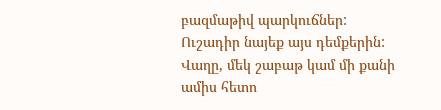բազմաթիվ պարկուճներ:
Ուշադիր նայեք այս դեմքերին: Վաղը, մեկ շաբաթ կամ մի քանի ամիս հետո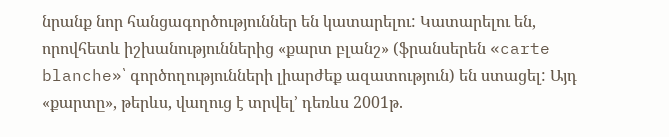նրանք նոր հանցագործություններ են կատարելու: Կատարելու են, որովհետև իշխանություններից «քարտ բլանշ» (ֆրանսերեն «carte blanche»՝ գործողությունների լիարժեք ազատություն) են ստացել: Այդ «քարտը», թերևս, վաղուց է տրվել’ դեռևս 2001թ.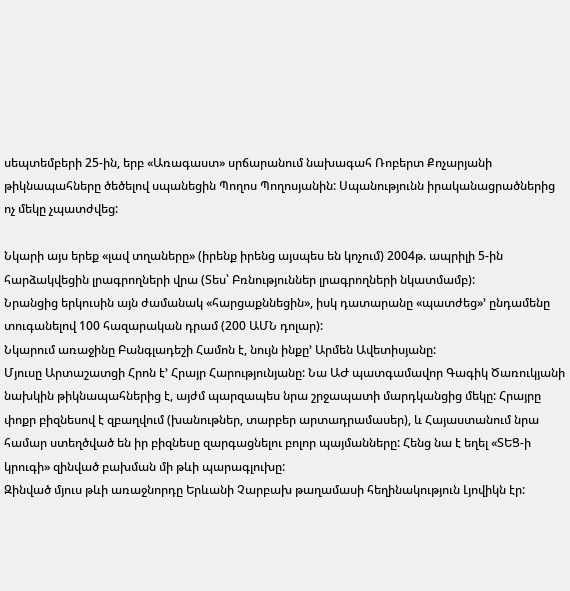սեպտեմբերի 25-ին, երբ «Առագաստ» սրճարանում նախագահ Ռոբերտ Քոչարյանի թիկնապահները ծեծելով սպանեցին Պողոս Պողոսյանին: Սպանությունն իրականացրածներից ոչ մեկը չպատժվեց:

Նկարի այս երեք «լավ տղաները» (իրենք իրենց այսպես են կոչում) 2004թ. ապրիլի 5-ին հարձակվեցին լրագրողների վրա (Տես՝ Բռնություններ լրագրողների նկատմամբ):
Նրանցից երկուսին այն ժամանակ «հարցաքննեցին», իսկ դատարանը «պատժեց»’ ընդամենը տուգանելով 100 հազարական դրամ (200 ԱՄՆ դոլար):
Նկարում առաջինը Բանգլադեշի Համոն է, նույն ինքը’ Արմեն Ավետիսյանը:
Մյուսը Արտաշատցի Հրոն է’ Հրայր Հարությունյանը: Նա ԱԺ պատգամավոր Գագիկ Ծառուկյանի նախկին թիկնապահներից է, այժմ պարզապես նրա շրջապատի մարդկանցից մեկը: Հրայրը փոքր բիզնեսով է զբաղվում (խանութներ, տարբեր արտադրամասեր), և Հայաստանում նրա համար ստեղծված են իր բիզնեսը զարգացնելու բոլոր պայմանները: Հենց նա է եղել «ՏԵՑ-ի կրուգի» զինված բախման մի թևի պարագլուխը:
Զինված մյուս թևի առաջնորդը Երևանի Չարբախ թաղամասի հեղինակություն Լյովիկն էր: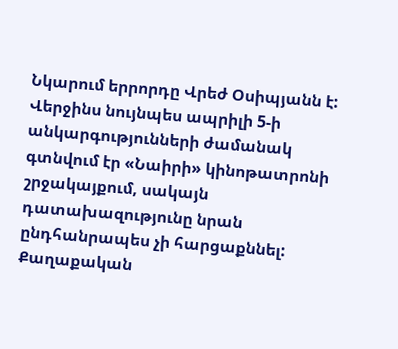Նկարում երրորդը Վրեժ Օսիպյանն է: Վերջինս նույնպես ապրիլի 5-ի անկարգությունների ժամանակ գտնվում էր «Նաիրի» կինոթատրոնի շրջակայքում, սակայն դատախազությունը նրան ընդհանրապես չի հարցաքննել: Քաղաքական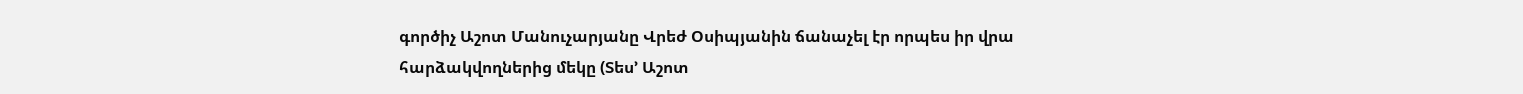գործիչ Աշոտ Մանուչարյանը Վրեժ Օսիպյանին ճանաչել էր որպես իր վրա հարձակվողներից մեկը (Տես’ Աշոտ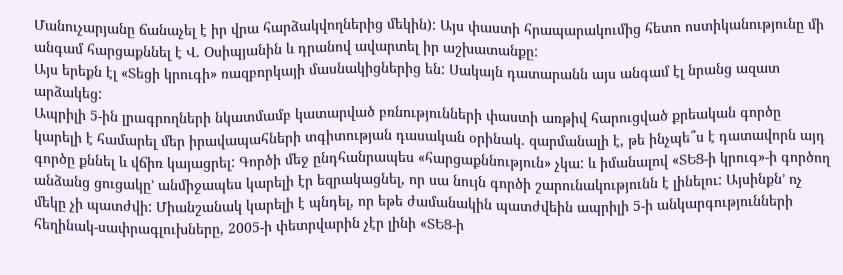Մանուչարյանը ճանաչել է իր վրա հարձակվողներից մեկին): Այս փաստի հրապարակումից հետո ոստիկանությունը մի անգամ հարցաքննել է Վ. Օսիպյանին և դրանով ավարտել իր աշխատանքը:
Այս երեքն էլ «Տեցի կրուգի» ռազբորկայի մասնակիցներից են: Սակայն դատարանն այս անգամ էլ նրանց ազատ արձակեց:
Ապրիլի 5-ին լրագրողների նկատմամբ կատարված բռնությունների փաստի առթիվ հարուցված քրեական գործը կարելի է համարել մեր իրավապահների տգիտության դասական օրինակ. զարմանալի է, թե ինչպե՞ս է դատավորն այդ գործը քննել և վճիռ կայացրել: Գործի մեջ ընդհանրապես «հարցաքննություն» չկա: և իմանալով «ՏԵՑ-ի կրուգ»-ի գործող անձանց ցուցակը’ անմիջապես կարելի էր եզրակացնել, որ սա նույն գործի շարունակությունն է լինելու: Այսինքն’ ոչ մեկը չի պատժվի: Միանշանակ կարելի է պնդել, որ եթե ժամանակին պատժվեին ապրիլի 5-ի անկարգությունների հեղինակ-սափրագլուխները, 2005-ի փետրվարին չէր լինի «ՏԵՑ-ի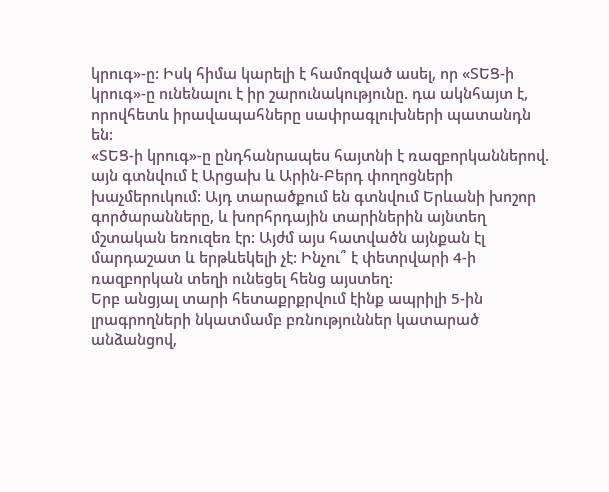կրուգ»-ը: Իսկ հիմա կարելի է համոզված ասել, որ «ՏԵՑ-ի կրուգ»-ը ունենալու է իր շարունակությունը. դա ակնհայտ է, որովհետև իրավապահները սափրագլուխների պատանդն են:
«ՏԵՑ-ի կրուգ»-ը ընդհանրապես հայտնի է ռազբորկաններով. այն գտնվում է Արցախ և Արին-Բերդ փողոցների խաչմերուկում: Այդ տարածքում են գտնվում Երևանի խոշոր գործարանները, և խորհրդային տարիներին այնտեղ մշտական եռուզեռ էր: Այժմ այս հատվածն այնքան էլ մարդաշատ և երթևեկելի չէ: Ինչու՞ է փետրվարի 4-ի ռազբորկան տեղի ունեցել հենց այստեղ:
Երբ անցյալ տարի հետաքրքրվում էինք ապրիլի 5-ին լրագրողների նկատմամբ բռնություններ կատարած անձանցով,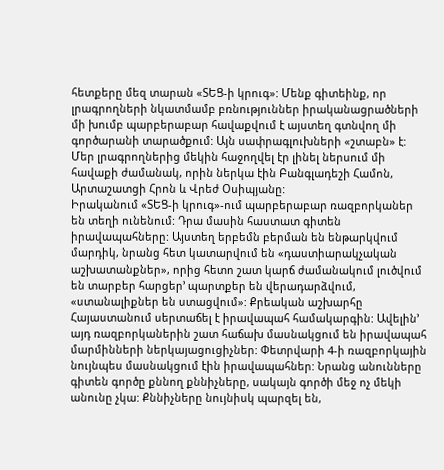հետքերը մեզ տարան «ՏԵՑ-ի կրուգ»: Մենք գիտեինք, որ լրագրողների նկատմամբ բռնություններ իրականացրածների մի խումբ պարբերաբար հավաքվում է այստեղ գտնվող մի գործարանի տարածքում: Այն սափրագլուխների «շտաբն» է:
Մեր լրագրողներից մեկին հաջողվել էր լինել ներսում մի հավաքի ժամանակ, որին ներկա էին Բանգլադեշի Համոն, Արտաշատցի Հրոն և Վրեժ Օսիպյանը:
Իրականում «ՏԵՑ-ի կրուգ»-ում պարբերաբար ռազբորկաներ են տեղի ունենում: Դրա մասին հաստատ գիտեն իրավապահները: Այստեղ երբեմն բերման են ենթարկվում մարդիկ, նրանց հետ կատարվում են «դաստիարակչական աշխատանքներ», որից հետո շատ կարճ ժամանակում լուծվում են տարբեր հարցեր’ պարտքեր են վերադարձվում, «ստանալիքներ են ստացվում»: Քրեական աշխարհը Հայաստանում սերտաճել է իրավապահ համակարգին: Ավելին’ այդ ռազբորկաներին շատ հաճախ մասնակցում են իրավապահ մարմինների ներկայացուցիչներ: Փետրվարի 4-ի ռազբորկային նույնպես մասնակցում էին իրավապահներ: Նրանց անունները գիտեն գործը քննող քննիչները, սակայն գործի մեջ ոչ մեկի անունը չկա: Քննիչները նույնիսկ պարզել են,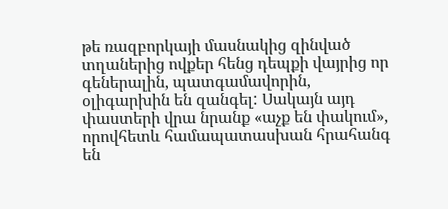թե ռազբորկայի մասնակից զինված տղաներից ովքեր հենց դեպքի վայրից որ գեներալին, պատգամավորին, օլիգարխին են զանգել: Սակայն այդ փաստերի վրա նրանք «աչք են փակում», որովհետև համապատասխան հրահանգ են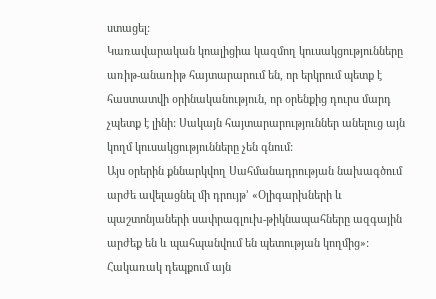ստացել:
Կառավարական կոալիցիա կազմող կուսակցությունները առիթ-անառիթ հայտարարում են, որ երկրում պետք է հաստատվի օրինականություն, որ օրենքից դուրս մարդ չպետք է լինի: Սակայն հայտարարություններ անելուց այն կողմ կուսակցությունները չեն գնում:
Այս օրերին քննարկվող Սահմանադրության նախագծում արժե ավելացնել մի դրույթ’ «Օլիգարխների և պաշտոնյաների սափրագլուխ-թիկնապահները ազգային արժեք են և պահպանվում են պետության կողմից»: Հակառակ դեպքում այն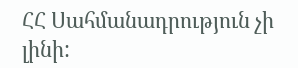ՀՀ Սահմանադրություն չի լինի: